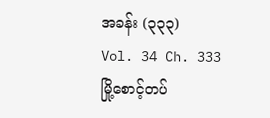အခန်း (၃၃၃)
Vol. 34 Ch. 333
မြို့စောင့်တပ်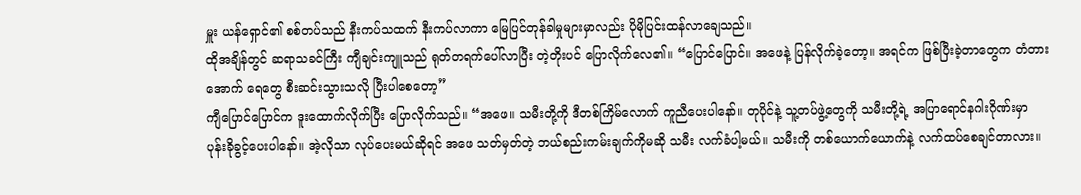မှူး ယန်ရှောင်၏ စစ်တပ်သည် နီးကပ်သထက် နီးကပ်လာကာ မြေပြင်တုန်ခါမှုများမှာလည်း ပိုမိုပြင်းထန်လာချေသည်။
ထိုအချိန်တွင် ဆရာသခင်ကြီး ကျီချင်းကျူသည် ရုတ်တရက်ပေါ်လာပြီး တဲ့တိုးပင် ပြောလိုက်လေ၏။ “ပြောင်ပြောင်။ အဖေနဲ့ ပြန်လိုက်ခဲ့တော့။ အရင်က ဖြစ်ပြီးခဲ့တာတွေက တံတားအောက် ရေတွေ စီးဆင်းသွားသလို ပြီးပါစေတော့”
ကျီပြောင်ပြောင်က ဒူးထောက်လိုက်ပြီး ပြောလိုက်သည်။ “အဖေ။ သမီးတို့ကို ဒီတစ်ကြိမ်လောက် ကူညီပေးပါနော်။ တုပိုင်နဲ့ သူ့တပ်ဖွဲ့တွေကို သမီးတို့ရဲ့ အပြာရောင်နဂါးဂိုဏ်းမှာ ပုန်းခိုခွင့်ပေးပါနော်။ အဲ့လိုသာ လုပ်ပေးမယ်ဆိုရင် အဖေ သတ်မှတ်တဲ့ ဘယ်စည်းကမ်းချက်ကိုမဆို သမီး လက်ခံပါ့မယ်။ သမီးကို တစ်ယောက်ယောက်နဲ့ လက်ထပ်စေချင်တာလား။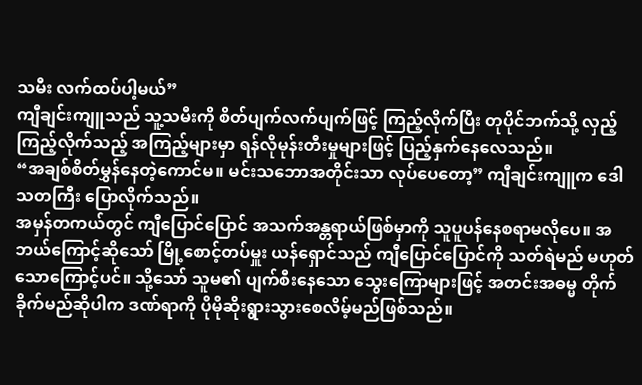သမီး လက်ထပ်ပါ့မယ်”
ကျီချင်းကျူသည် သူ့သမီးကို စိတ်ပျက်လက်ပျက်ဖြင့် ကြည့်လိုက်ပြီး တုပိုင်ဘက်သို့ လှည့်ကြည့်လိုက်သည့် အကြည့်များမှာ ရန်လိုမုန်းတီးမှုများဖြင့် ပြည့်နှက်နေလေသည်။
“အချစ်စိတ်မွှန်နေတဲ့ကောင်မ။ မင်းသဘောအတိုင်းသာ လုပ်ပေတော့” ကျီချင်းကျူက ဒေါသတကြီး ပြောလိုက်သည်။
အမှန်တကယ်တွင် ကျီပြောင်ပြောင် အသက်အန္တရာယ်ဖြစ်မှာကို သူပူပန်နေစရာမလိုပေ။ အဘယ်ကြောင့်ဆိုသော် မြို့စောင့်တပ်မှူး ယန်ရှောင်သည် ကျီပြောင်ပြောင်ကို သတ်ရဲမည် မဟုတ်သောကြောင့်ပင်။ သို့သော် သူမ၏ ပျက်စီးနေသော သွေးကြောများဖြင့် အတင်းအဓမ္မ တိုက်ခိုက်မည်ဆိုပါက ဒဏ်ရာကို ပိုမိုဆိုးရွားသွားစေလိမ့်မည်ဖြစ်သည်။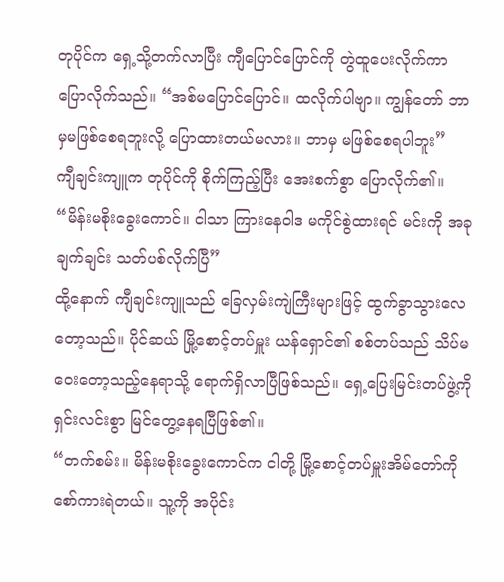တုပိုင်က ရှေ့သို့တက်လာပြီး ကျီပြောင်ပြောင်ကို တွဲထူပေးလိုက်ကာ ပြောလိုက်သည်။ “အစ်မပြောင်ပြောင်။ ထလိုက်ပါဗျာ။ ကျွန်တော် ဘာမှမဖြစ်စေရဘူးလို့ ပြောထားတယ်မလား။ ဘာမှ မဖြစ်စေရပါဘူး”
ကျီချင်းကျူက တုပိုင်ကို စိုက်ကြည့်ပြီး အေးစက်စွာ ပြောလိုက်၏။ “မိန်းမစိုးခွေးကောင်။ ငါသာ ကြားနေဝါဒ မကိုင်စွဲထားရင် မင်းကို အခုချက်ချင်း သတ်ပစ်လိုက်ပြီ”
ထို့နောက် ကျီချင်းကျူသည် ခြေလှမ်းကျဲကြီးများဖြင့် ထွက်ခွာသွားလေတော့သည်။ ပိုင်ဆယ် မြို့စောင့်တပ်မှူး ယန်ရှောင်၏ စစ်တပ်သည် သိပ်မဝေးတော့သည့်နေရာသို့ ရောက်ရှိလာပြီဖြစ်သည်။ ရှေ့ပြေးမြင်းတပ်ဖွဲ့ကို ရှင်းလင်းစွာ မြင်တွေ့နေရပြီဖြစ်၏။
“တက်စမ်း။ မိန်းမစိုးခွေးကောင်က ငါတို့ မြို့စောင့်တပ်မှူးအိမ်တော်ကို စော်ကားရဲတယ်။ သူ့ကို အပိုင်း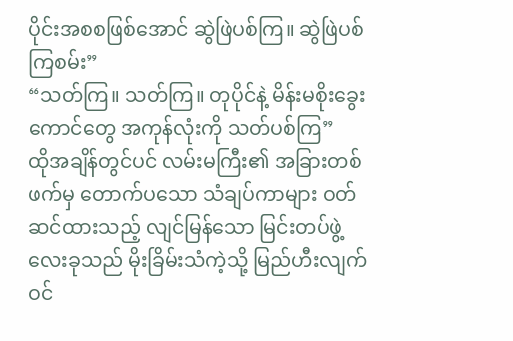ပိုင်းအစစဖြစ်အောင် ဆွဲဖြဲပစ်ကြ။ ဆွဲဖြဲပစ်ကြစမ်း”
“သတ်ကြ။ သတ်ကြ။ တုပိုင်နဲ့ မိန်းမစိုးခွေးကောင်တွေ အကုန်လုံးကို သတ်ပစ်ကြ”
ထိုအချိန်တွင်ပင် လမ်းမကြီး၏ အခြားတစ်ဖက်မှ တောက်ပသော သံချပ်ကာများ ဝတ်ဆင်ထားသည့် လျင်မြန်သော မြင်းတပ်ဖွဲ့လေးခုသည် မိုးခြိမ်းသံကဲ့သို့ မြည်ဟီးလျက် ဝင်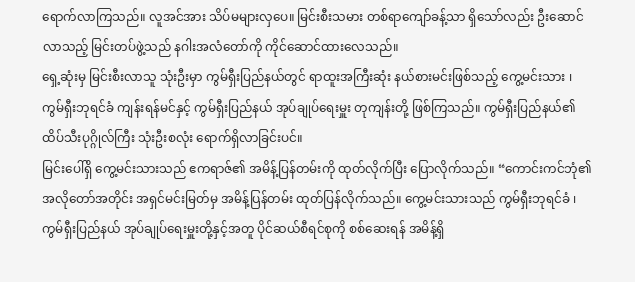ရောက်လာကြသည်။ လူအင်အား သိပ်မများလှပေ။ မြင်းစီးသမား တစ်ရာကျော်ခန့်သာ ရှိသော်လည်း ဦးဆောင်လာသည့် မြင်းတပ်ဖွဲ့သည် နဂါးအလံတော်ကို ကိုင်ဆောင်ထားလေသည်။
ရှေ့ဆုံးမှ မြင်းစီးလာသူ သုံးဦးမှာ ကွမ်ရှီးပြည်နယ်တွင် ရာထူးအကြီးဆုံး နယ်စားမင်းဖြစ်သည့် ကွေ့မင်းသား ၊ ကွမ်ရှီးဘုရင်ခံ ကျန်းရန်မင်နှင့် ကွမ်ရှီးပြည်နယ် အုပ်ချုပ်ရေးမှူး တုကျန်းတို့ ဖြစ်ကြသည်။ ကွမ်ရှီးပြည်နယ်၏ ထိပ်သီးပုဂ္ဂိုလ်ကြီး သုံးဦးစလုံး ရောက်ရှိလာခြင်းပင်။
မြင်းပေါ်ရှိ ကွေ့မင်းသားသည် ဧကရာဇ်၏ အမိန့်ပြန်တမ်းကို ထုတ်လိုက်ပြီး ပြောလိုက်သည်။ “ကောင်းကင်ဘုံ၏ အလိုတော်အတိုင်း အရှင်မင်းမြတ်မှ အမိန့်ပြန်တမ်း ထုတ်ပြန်လိုက်သည်။ ကွေ့မင်းသားသည် ကွမ်ရှီးဘုရင်ခံ ၊ ကွမ်ရှီးပြည်နယ် အုပ်ချုပ်ရေးမှူးတို့နှင့်အတူ ပိုင်ဆယ်စီရင်စုကို စစ်ဆေးရန် အမိန့်ရှိ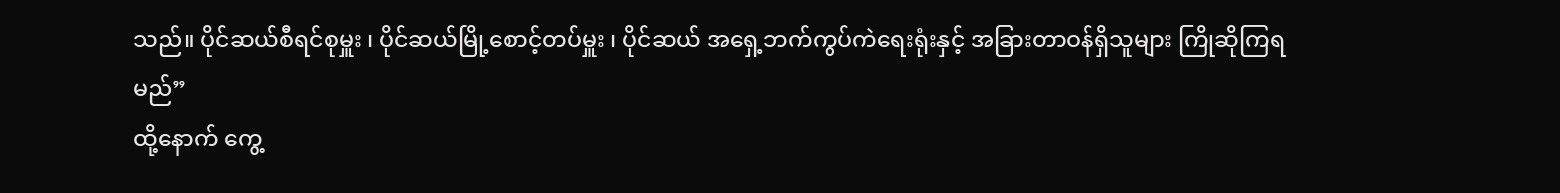သည်။ ပိုင်ဆယ်စီရင်စုမှူး ၊ ပိုင်ဆယ်မြို့စောင့်တပ်မှူး ၊ ပိုင်ဆယ် အရှေ့ဘက်ကွပ်ကဲရေးရုံးနှင့် အခြားတာဝန်ရှိသူများ ကြိုဆိုကြရမည်”
ထို့နောက် ကွေ့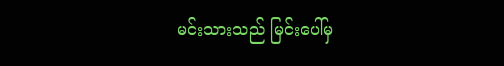မင်းသားသည် မြင်းပေါ်မှ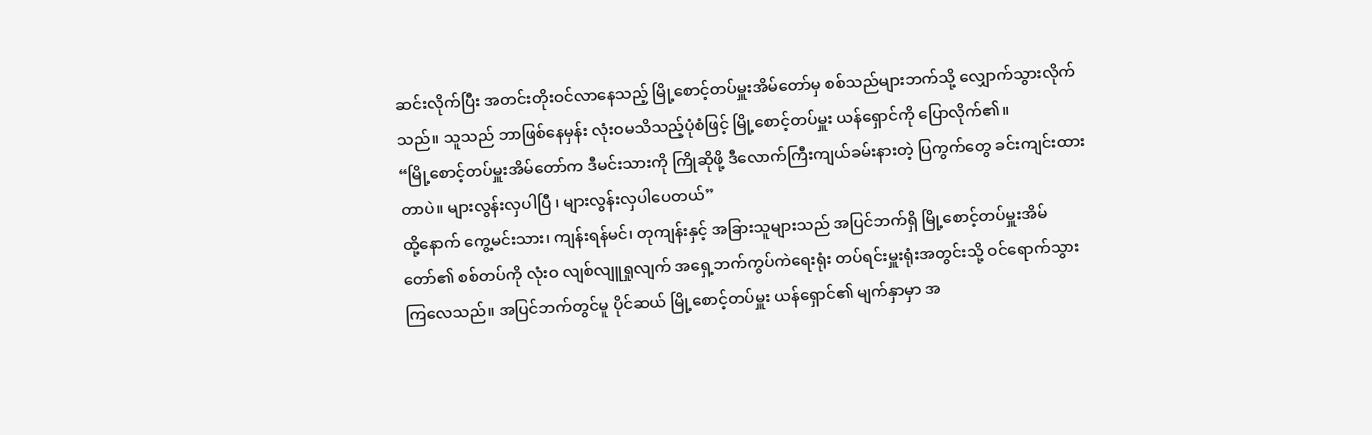ဆင်းလိုက်ပြီး အတင်းတိုးဝင်လာနေသည့် မြို့စောင့်တပ်မှူးအိမ်တော်မှ စစ်သည်များဘက်သို့ လျှောက်သွားလိုက်သည်။ သူသည် ဘာဖြစ်နေမှန်း လုံးဝမသိသည့်ပုံစံဖြင့် မြို့စောင့်တပ်မှူး ယန်ရှောင်ကို ပြောလိုက်၏။
“မြို့စောင့်တပ်မှူးအိမ်တော်က ဒီမင်းသားကို ကြိုဆိုဖို့ ဒီလောက်ကြီးကျယ်ခမ်းနားတဲ့ ပြကွက်တွေ ခင်းကျင်းထားတာပဲ။ များလွန်းလှပါပြီ ၊ များလွန်းလှပါပေတယ်”
ထို့နောက် ကွေ့မင်းသား၊ ကျန်းရန်မင်၊ တုကျန်းနှင့် အခြားသူများသည် အပြင်ဘက်ရှိ မြို့စောင့်တပ်မှူးအိမ်တော်၏ စစ်တပ်ကို လုံးဝ လျစ်လျူရှုလျက် အရှေ့ဘက်ကွပ်ကဲရေးရုံး တပ်ရင်းမှူးရုံးအတွင်းသို့ ဝင်ရောက်သွားကြလေသည်။ အပြင်ဘက်တွင်မူ ပိုင်ဆယ် မြို့စောင့်တပ်မှူး ယန်ရှောင်၏ မျက်နှာမှာ အ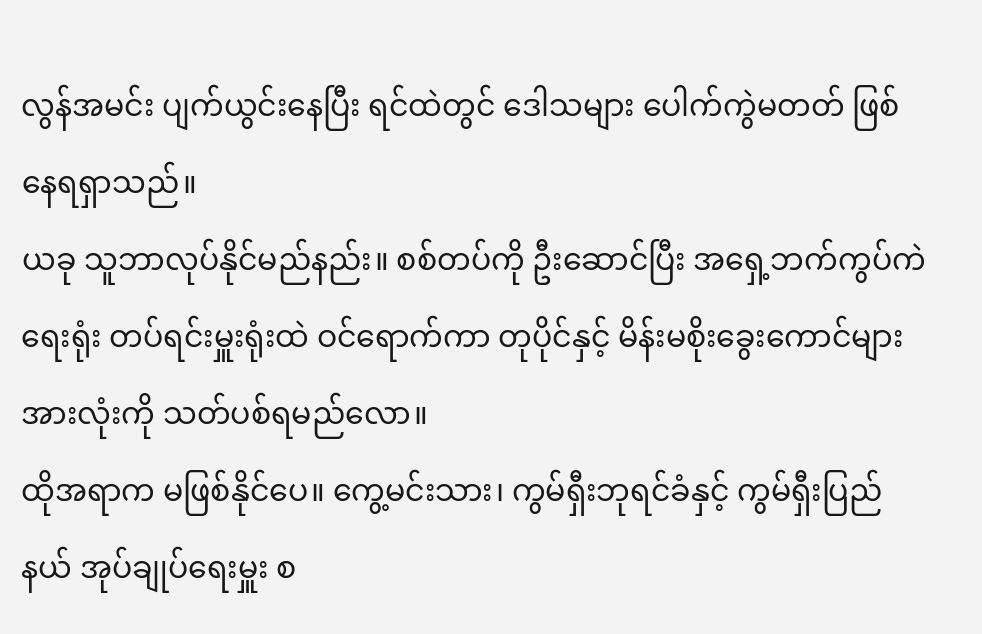လွန်အမင်း ပျက်ယွင်းနေပြီး ရင်ထဲတွင် ဒေါသများ ပေါက်ကွဲမတတ် ဖြစ်နေရရှာသည်။
ယခု သူဘာလုပ်နိုင်မည်နည်း။ စစ်တပ်ကို ဦးဆောင်ပြီး အရှေ့ဘက်ကွပ်ကဲရေးရုံး တပ်ရင်းမှူးရုံးထဲ ဝင်ရောက်ကာ တုပိုင်နှင့် မိန်းမစိုးခွေးကောင်များအားလုံးကို သတ်ပစ်ရမည်လော။
ထိုအရာက မဖြစ်နိုင်ပေ။ ကွေ့မင်းသား၊ ကွမ်ရှီးဘုရင်ခံနှင့် ကွမ်ရှီးပြည်နယ် အုပ်ချုပ်ရေးမှူး စ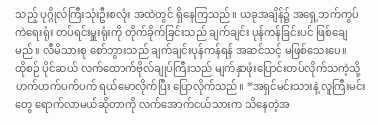သည့် ပုဂ္ဂိုလ်ကြီးသုံးဦးစလုံး အထဲတွင် ရှိနေကြသည်။ ယခုအချိန်၌ အရှေ့ဘက်ကွပ်ကဲရေးရုံး တပ်ရင်းမှူးရုံးကို တိုက်ခိုက်ခြင်းသည် ချက်ချင်း ပုန်ကန်ခြင်းပင် ဖြစ်ချေမည်။ လီမိသားစု စော်ဘွားသည် ချက်ချင်းပုန်ကန်ရန် အဆင်သင့် မဖြစ်သေးပေ။
ထိုစဉ် ပိုင်ဆယ် လက်ထောက်ဗိုလ်ချုပ်ကြီးသည် မျက်နှာဖုံးပြောင်းတပ်လိုက်သကဲ့သို့ ဟက်ဟက်ပက်ပက် ရယ်မောလိုက်ပြီး ပြောလိုက်သည်။ “အရှင်မင်းသားနဲ့ လူကြီးမင်းတွေ ရောက်လာမယ်ဆိုတာကို လက်အောက်ငယ်သားက သိနေတဲ့အ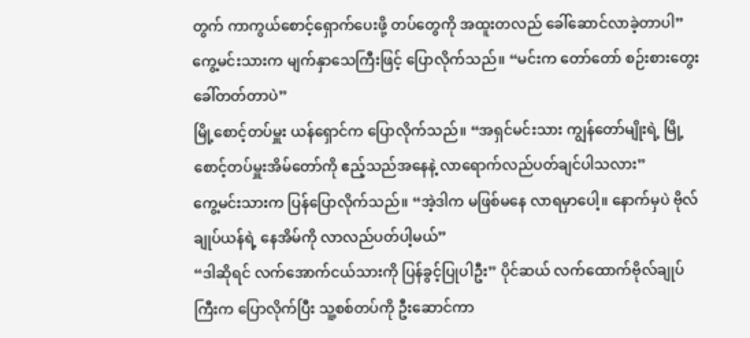တွက် ကာကွယ်စောင့်ရှောက်ပေးဖို့ တပ်တွေကို အထူးတလည် ခေါ်ဆောင်လာခဲ့တာပါ”
ကွေ့မင်းသားက မျက်နှာသေကြီးဖြင့် ပြောလိုက်သည်။ “မင်းက တော်တော် စဉ်းစားတွေးခေါ်တတ်တာပဲ”
မြို့စောင့်တပ်မှူး ယန်ရှောင်က ပြောလိုက်သည်။ “အရှင်မင်းသား ကျွန်တော်မျိုးရဲ့ မြို့စောင့်တပ်မှူးအိမ်တော်ကို ဧည့်သည်အနေနဲ့ လာရောက်လည်ပတ်ချင်ပါသလား”
ကွေ့မင်းသားက ပြန်ပြောလိုက်သည်။ “အဲ့ဒါက မဖြစ်မနေ လာရမှာပေါ့။ နောက်မှပဲ ဗိုလ်ချုပ်ယန်ရဲ့ နေအိမ်ကို လာလည်ပတ်ပါ့မယ်”
“ဒါဆိုရင် လက်အောက်ငယ်သားကို ပြန်ခွင့်ပြုပါဦး” ပိုင်ဆယ် လက်ထောက်ဗိုလ်ချုပ်ကြီးက ပြောလိုက်ပြီး သူ့စစ်တပ်ကို ဦးဆောင်ကာ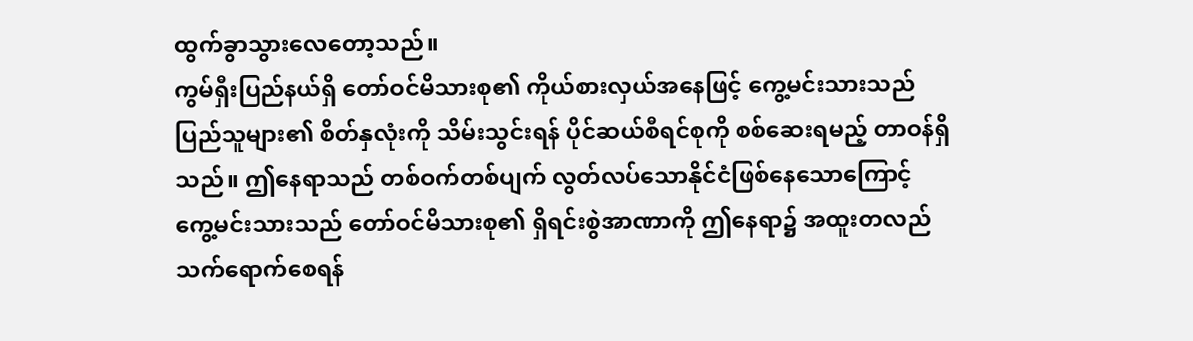ထွက်ခွာသွားလေတော့သည်။
ကွမ်ရှီးပြည်နယ်ရှိ တော်ဝင်မိသားစု၏ ကိုယ်စားလှယ်အနေဖြင့် ကွေ့မင်းသားသည် ပြည်သူများ၏ စိတ်နှလုံးကို သိမ်းသွင်းရန် ပိုင်ဆယ်စီရင်စုကို စစ်ဆေးရမည့် တာဝန်ရှိသည်။ ဤနေရာသည် တစ်ဝက်တစ်ပျက် လွတ်လပ်သောနိုင်ငံဖြစ်နေသောကြောင့် ကွေ့မင်းသားသည် တော်ဝင်မိသားစု၏ ရှိရင်းစွဲအာဏာကို ဤနေရာ၌ အထူးတလည် သက်ရောက်စေရန်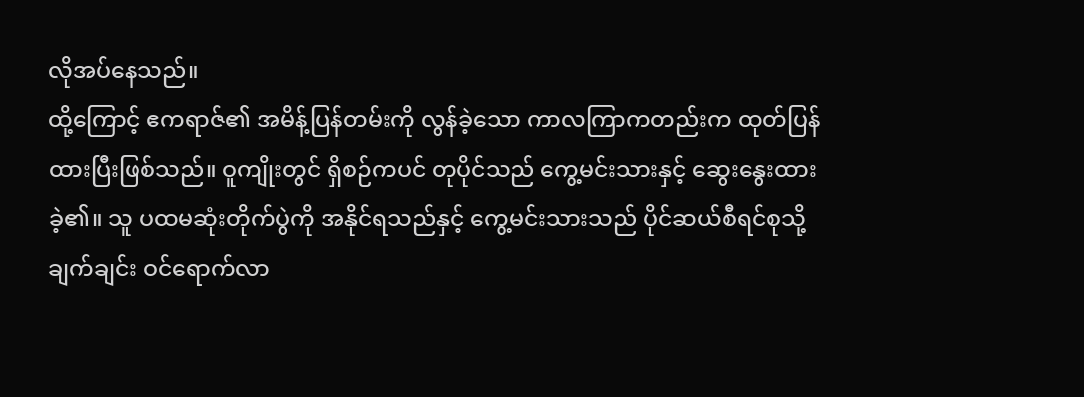လိုအပ်နေသည်။
ထို့ကြောင့် ဧကရာဇ်၏ အမိန့်ပြန်တမ်းကို လွန်ခဲ့သော ကာလကြာကတည်းက ထုတ်ပြန်ထားပြီးဖြစ်သည်။ ဝူကျိုးတွင် ရှိစဉ်ကပင် တုပိုင်သည် ကွေ့မင်းသားနှင့် ဆွေးနွေးထားခဲ့၏။ သူ ပထမဆုံးတိုက်ပွဲကို အနိုင်ရသည်နှင့် ကွေ့မင်းသားသည် ပိုင်ဆယ်စီရင်စုသို့ ချက်ချင်း ဝင်ရောက်လာ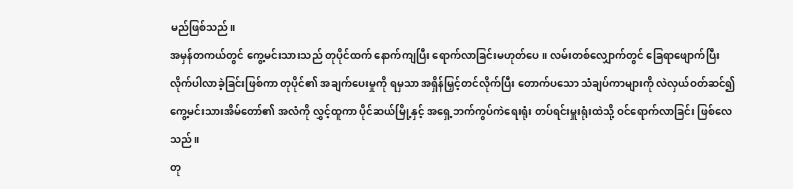မည်ဖြစ်သည်။
အမှန်တကယ်တွင် ကွေ့မင်းသားသည် တုပိုင်ထက် နောက်ကျပြီး ရောက်လာခြင်းမဟုတ်ပေ။ လမ်းတစ်လျှောက်တွင် ခြေရာဖျောက်ပြီး လိုက်ပါလာခဲ့ခြင်းဖြစ်ကာ တုပိုင်၏ အချက်ပေးမှုကို ရမှသာ အရှိန်မြှင့်တင်လိုက်ပြီး တောက်ပသော သံချပ်ကာများကို လဲလှယ်ဝတ်ဆင်၍ ကွေ့မင်းသားအိမ်တော်၏ အလံကို လွှင့်ထူကာ ပိုင်ဆယ်မြို့နှင့် အရှေ့ဘက်ကွပ်ကဲရေးရုံး တပ်ရင်းမှူးရုံးထဲသို့ ဝင်ရောက်လာခြင်း ဖြစ်လေသည်။
တု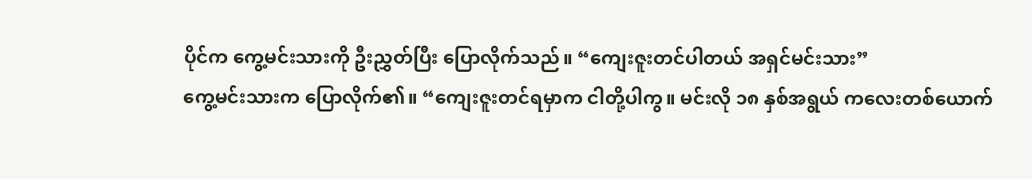ပိုင်က ကွေ့မင်းသားကို ဦးညွှတ်ပြီး ပြောလိုက်သည်။ “ကျေးဇူးတင်ပါတယ် အရှင်မင်းသား”
ကွေ့မင်းသားက ပြောလိုက်၏။ “ကျေးဇူးတင်ရမှာက ငါတို့ပါကွ။ မင်းလို ၁၈ နှစ်အရွယ် ကလေးတစ်ယောက်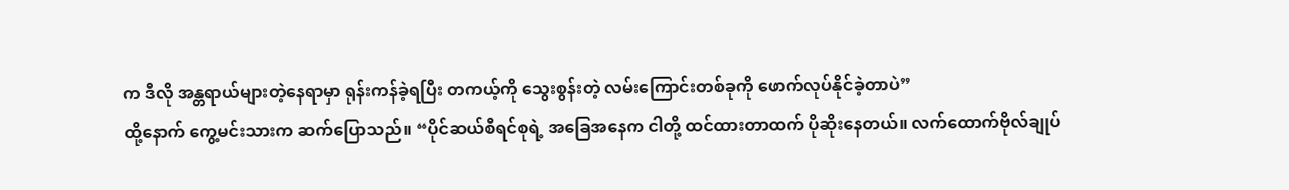က ဒီလို အန္တရာယ်များတဲ့နေရာမှာ ရုန်းကန်ခဲ့ရပြီး တကယ့်ကို သွေးစွန်းတဲ့ လမ်းကြောင်းတစ်ခုကို ဖောက်လုပ်နိုင်ခဲ့တာပဲ”
ထို့နောက် ကွေ့မင်းသားက ဆက်ပြောသည်။ “ပိုင်ဆယ်စီရင်စုရဲ့ အခြေအနေက ငါတို့ ထင်ထားတာထက် ပိုဆိုးနေတယ်။ လက်ထောက်ဗိုလ်ချုပ်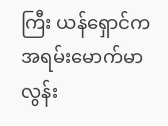ကြီး ယန်ရှောင်က အရမ်းမောက်မာလွန်း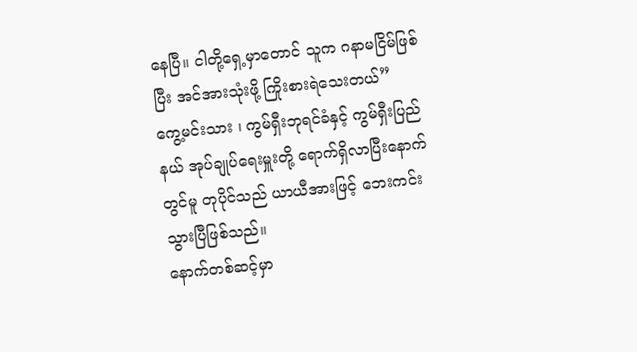နေပြီ။ ငါတို့ရှေ့မှာတောင် သူက ဂနာမငြိမ်ဖြစ်ပြီး အင်အားသုံးဖို့ ကြိုးစားရဲသေးတယ်”
ကွေ့မင်းသား ၊ ကွမ်ရှီးဘုရင်ခံနှင့် ကွမ်ရှီးပြည်နယ် အုပ်ချုပ်ရေးမှူးတို့ ရောက်ရှိလာပြီးနောက်တွင်မူ တုပိုင်သည် ယာယီအားဖြင့် ဘေးကင်းသွားပြီဖြစ်သည်။
နောက်တစ်ဆင့်မှာ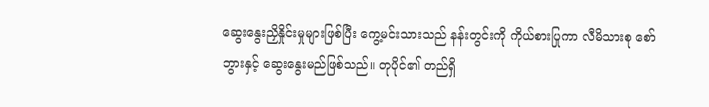ဆွေးနွေးညှိနှိုင်းမှုများဖြစ်ပြီး ကွေ့မင်းသားသည် နန်းတွင်းကို ကိုယ်စားပြုကာ လီမိသားစု စော်ဘွားနှင့် ဆွေးနွေးမည်ဖြစ်သည်။ တုပိုင်၏ တည်ရှိ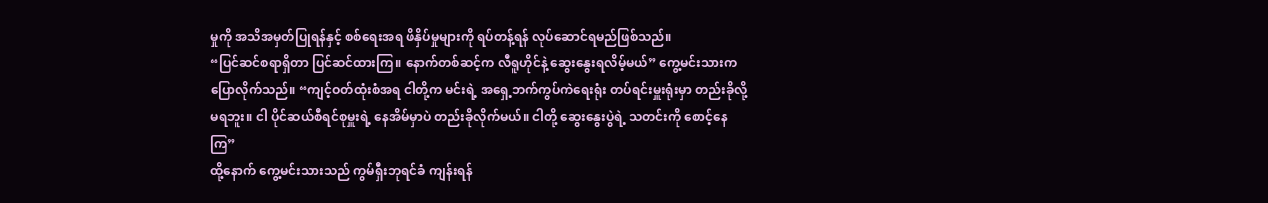မှုကို အသိအမှတ်ပြုရန်နှင့် စစ်ရေးအရ ဖိနှိပ်မှုများကို ရပ်တန့်ရန် လုပ်ဆောင်ရမည်ဖြစ်သည်။
“ပြင်ဆင်စရာရှိတာ ပြင်ဆင်ထားကြ။ နောက်တစ်ဆင့်က လီရူဟိုင်နဲ့ ဆွေးနွေးရလိမ့်မယ်” ကွေ့မင်းသားက ပြောလိုက်သည်။ “ကျင့်ဝတ်ထုံးစံအရ ငါတို့က မင်းရဲ့ အရှေ့ဘက်ကွပ်ကဲရေးရုံး တပ်ရင်းမှူးရုံးမှာ တည်းခိုလို့မရဘူး။ ငါ ပိုင်ဆယ်စီရင်စုမှူးရဲ့ နေအိမ်မှာပဲ တည်းခိုလိုက်မယ်။ ငါတို့ ဆွေးနွေးပွဲရဲ့ သတင်းကို စောင့်နေကြ”
ထို့နောက် ကွေ့မင်းသားသည် ကွမ်ရှီးဘုရင်ခံ ကျန်းရန်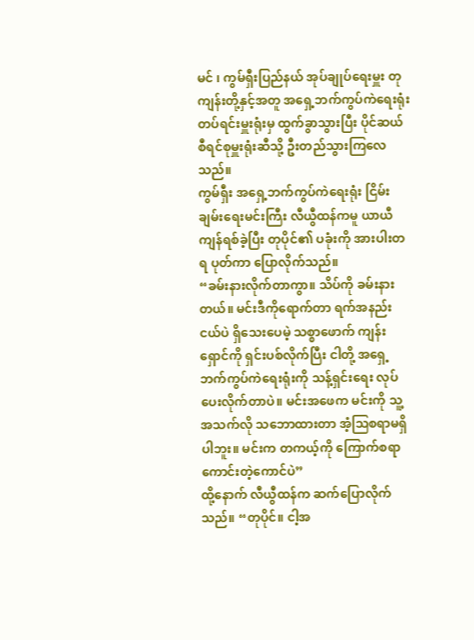မင် ၊ ကွမ်ရှီးပြည်နယ် အုပ်ချုပ်ရေးမှူး တုကျန်းတို့နှင့်အတူ အရှေ့ဘက်ကွပ်ကဲရေးရုံး တပ်ရင်းမှူးရုံးမှ ထွက်ခွာသွားပြီး ပိုင်ဆယ်စီရင်စုမှူးရုံးဆီသို့ ဦးတည်သွားကြလေသည်။
ကွမ်ရှီး အရှေ့ဘက်ကွပ်ကဲရေးရုံး ငြိမ်းချမ်းရေးမင်းကြီး လီယွီထန်ကမူ ယာယီကျန်ရစ်ခဲ့ပြီး တုပိုင်၏ ပခုံးကို အားပါးတရ ပုတ်ကာ ပြောလိုက်သည်။
“ခမ်းနားလိုက်တာကွာ။ သိပ်ကို ခမ်းနားတယ်။ မင်းဒီကိုရောက်တာ ရက်အနည်းငယ်ပဲ ရှိသေးပေမဲ့ သစ္စာဖောက် ကျန်းရှောင်ကို ရှင်းပစ်လိုက်ပြီး ငါတို့ အရှေ့ဘက်ကွပ်ကဲရေးရုံးကို သန့်ရှင်းရေး လုပ်ပေးလိုက်တာပဲ။ မင်းအဖေက မင်းကို သူ့အသက်လို သဘောထားတာ အံ့သြစရာမရှိပါဘူး။ မင်းက တကယ့်ကို ကြောက်စရာကောင်းတဲ့ကောင်ပဲ”
ထို့နောက် လီယွီထန်က ဆက်ပြောလိုက်သည်။ “တုပိုင်။ ငါ့အ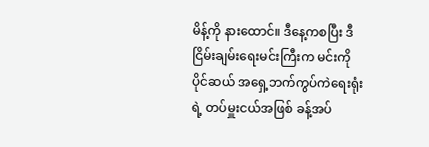မိန့်ကို နားထောင်။ ဒီနေ့ကစပြီး ဒီငြိမ်းချမ်းရေးမင်းကြီးက မင်းကို ပိုင်ဆယ် အရှေ့ဘက်ကွပ်ကဲရေးရုံးရဲ့ တပ်မှူးငယ်အဖြစ် ခန့်အပ်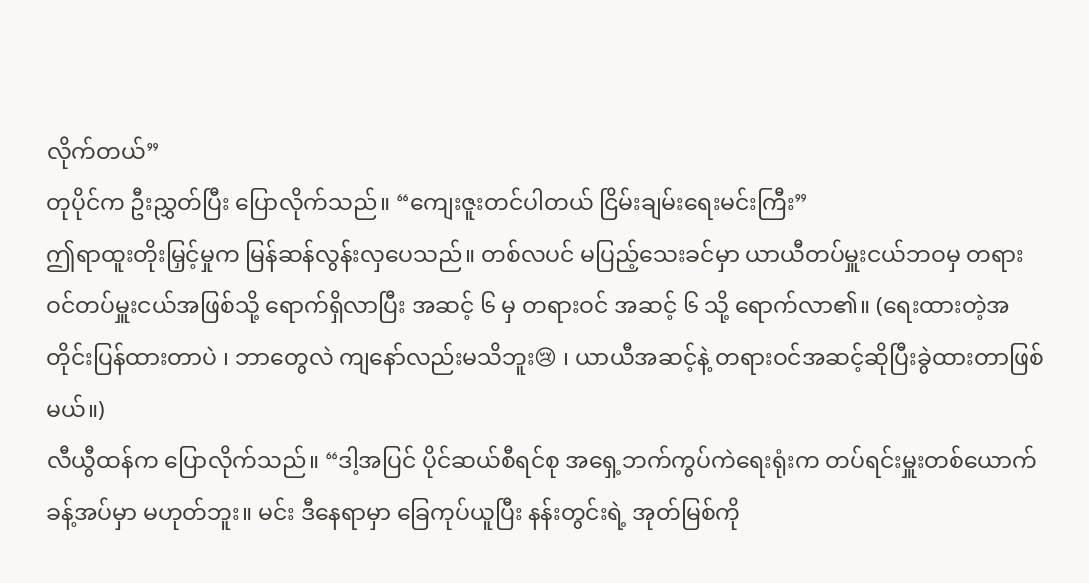လိုက်တယ်”
တုပိုင်က ဦးညွှတ်ပြီး ပြောလိုက်သည်။ “ကျေးဇူးတင်ပါတယ် ငြိမ်းချမ်းရေးမင်းကြီး”
ဤရာထူးတိုးမြှင့်မှုက မြန်ဆန်လွန်းလှပေသည်။ တစ်လပင် မပြည့်သေးခင်မှာ ယာယီတပ်မှူးငယ်ဘဝမှ တရားဝင်တပ်မှူးငယ်အဖြစ်သို့ ရောက်ရှိလာပြီး အဆင့် ၆ မှ တရားဝင် အဆင့် ၆ သို့ ရောက်လာ၏။ (ရေးထားတဲ့အတိုင်းပြန်ထားတာပဲ ၊ ဘာတွေလဲ ကျနော်လည်းမသိဘူး😢 ၊ ယာယီအဆင့်နဲ့ တရားဝင်အဆင့်ဆိုပြီးခွဲထားတာဖြစ်မယ်။)
လီယွီထန်က ပြောလိုက်သည်။ “ဒါ့အပြင် ပိုင်ဆယ်စီရင်စု အရှေ့ဘက်ကွပ်ကဲရေးရုံးက တပ်ရင်းမှူးတစ်ယောက် ခန့်အပ်မှာ မဟုတ်ဘူး။ မင်း ဒီနေရာမှာ ခြေကုပ်ယူပြီး နန်းတွင်းရဲ့ အုတ်မြစ်ကို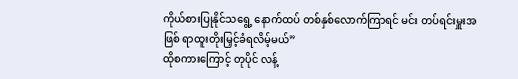ကိုယ်စားပြုနိုင်သရွေ့ နောက်ထပ် တစ်နှစ်လောက်ကြာရင် မင်း တပ်ရင်းမှူးအဖြစ် ရာထူးတိုးမြှင့်ခံရလိမ့်မယ်”
ထိုစကားကြောင့် တုပိုင် လန့်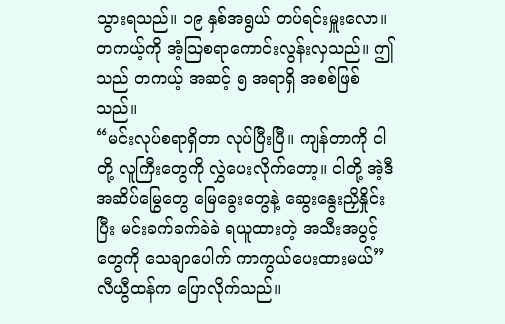သွားရသည်။ ၁၉ နှစ်အရွယ် တပ်ရင်းမှူးလော။ တကယ့်ကို အံ့သြစရာကောင်းလွန်းလှသည်။ ဤသည် တကယ့် အဆင့် ၅ အရာရှိ အစစ်ဖြစ်သည်။
“မင်းလုပ်စရာရှိတာ လုပ်ပြီးပြီ။ ကျန်တာကို ငါတို့ လူကြီးတွေကို လွှဲပေးလိုက်တော့။ ငါတို့ အဲ့ဒီ အဆိပ်မြွေတွေ မြေခွေးတွေနဲ့ ဆွေးနွေးညှိနှိုင်းပြီး မင်းခက်ခက်ခဲခဲ ရယူထားတဲ့ အသီးအပွင့်တွေကို သေချာပေါက် ကာကွယ်ပေးထားမယ်” လီယွီထန်က ပြောလိုက်သည်။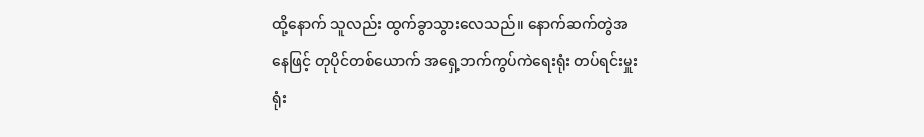ထို့နောက် သူလည်း ထွက်ခွာသွားလေသည်။ နောက်ဆက်တွဲအနေဖြင့် တုပိုင်တစ်ယောက် အရှေ့ဘက်ကွပ်ကဲရေးရုံး တပ်ရင်းမှူးရုံး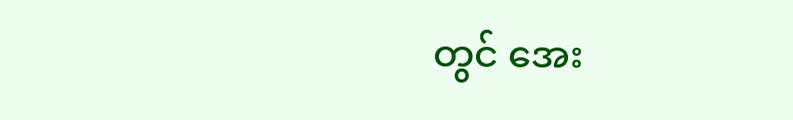တွင် အေး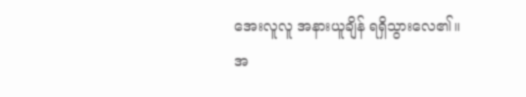အေးလူလူ အနားယူချိန် ရရှိသွားလေ၏။
အ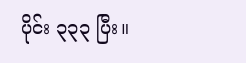ပိုင်း ၃၃၃ ပြီး။